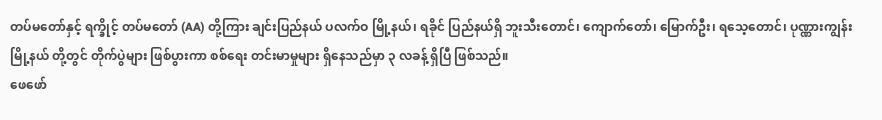တပ်မတော်နှင့် ရက္ခိုင့် တပ်မတော် (AA) တို့ကြား ချင်းပြည်နယ် ပလက်ဝ မြို့နယ်၊ ရခိုင် ပြည်နယ်ရှိ ဘူးသီးတောင်၊ ကျောက်တော်၊ မြောက်ဦး၊ ရသေ့တောင်၊ ပုဏ္ဏားကျွန်း မြို့နယ် တို့တွင် တိုက်ပွဲများ ဖြစ်ပွားကာ စစ်ရေး တင်းမာမှုများ ရှိနေသည်မှာ ၃ လခန့် ရှိပြီ ဖြစ်သည်။
ဖေဖော်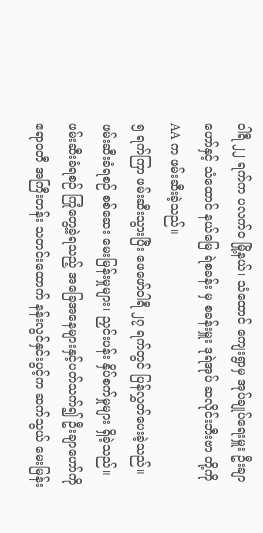ဝါရီ ၂၂ ရက်က ပလက်ဝ မြို့နယ်၊ သံထောင် ကျေးရွာမှ အုပ်ချုပ်ရေးမှူး ဦးချာဟော်နှင့် သံထောင် နယ်မြေ ရဲစခန်း မှ စခန်းမှူး ဒုရဲအုပ် ဆလိုင်းဘီးဗာ တို့ကို AA က ဖမ်းဆီးခဲ့သည်။
၅ ရက်ကြာ ဖမ်းဆီးသွားပြီး ဖေဖော်ဝါရီ ၂၇ ရက်တွင် ပြန်လွှတ်ပေးခဲ့သည်။ ဖမ်းဆီးခံရစဉ် စစ်ဆေး မေးမြန်းမှုများ၊ ညှင်းပန်း နှိပ်စက်မှုများ ရှိခဲ့သည်။
ဖမ်းဆီးခံရစဉ် ကြုံတွေ့ခဲ့ရသည့် အခြေအနေများနှင့်ပတ်သက်၍ ဦးချာဟော်ကို ဧရာဝတီ အကြီးတန်း သတင်းထောက် နန်းလွင်နှင်းပွင့်က ဆက်သွယ် မေးမြန်း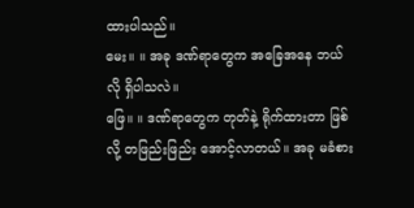ထားပါသည်။
မေး။ ။ အခု ဒဏ်ရာတွေက အခြေအနေ ဘယ်လို ရှိပါသလဲ။
ဖြေ။ ။ ဒဏ်ရာတွေက တုတ်နဲ့ ရိုက်ထားတာ ဖြစ်လို့ တဖြည်းဖြည်း အောင့်လာတယ်။ အခု မခံစား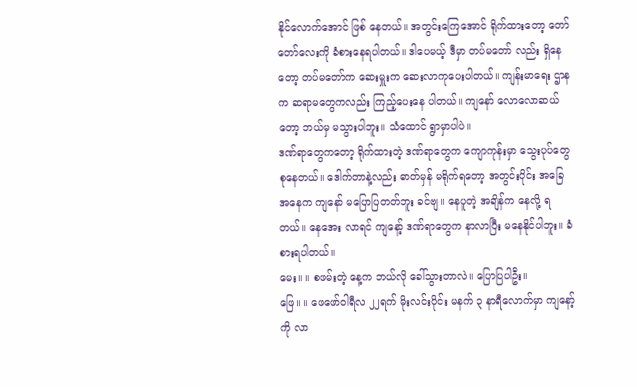နိုင်လောက်အောင် ဖြစ် နေတယ်။ အတွင်းကြေအောင် ရိုက်ထားတော့ တော်တော်လေးကို ခံစားနေရပါတယ်။ ဒါပေမယ့် ဒီမှာ တပ်မတော် လည်း ရှိနေတော့ တပ်မတော်က ဆေးမှူးက ဆေးလာကုပေးပါတယ်။ ကျန်းမာရေး ဌာနက ဆရာမတွေကလည်း ကြည့်ပေးနေ ပါတယ်။ ကျနော် လောလောဆယ်တော့ ဘယ်မှ မသွားပါဘူး။ သံထောင် ရွာမှာပါပဲ။
ဒဏ်ရာတွေကတော့ ရိုက်ထားတဲ့ ဒဏ်ရာတွေက ကျောကုန်းမှာ သွေးပုပ်တွေ စုနေတယ်။ ဒေါက်တာနဲ့လည်း ဓာတ်မှန် မရိုက်ရတော့ အတွင်းပိုင်း အခြေအနေက ကျနော် မပြောပြတတ်ဘူး ခင်ဗျ။ နေပူတဲ့ အချိန်က နေလို့ ရတယ်။ နေအေး လာရင် ကျနော့် ဒဏ်ရာတွေက နာလာပြီး မနေနိုင်ပါဘူး။ ခံစားရပါတယ်။
မေး။ ။ စဖမ်းတဲ့ နေ့က ဘယ်လို ခေါ်သွားတာလဲ။ ပြောပြပါဦး။
ဖြေ။ ။ ဖေဖော်ဝါရီလ ၂၂ရက် မိုးလင်းပိုင်း မနက် ၃ နာရီလောက်မှာ ကျနော့်ကို လာ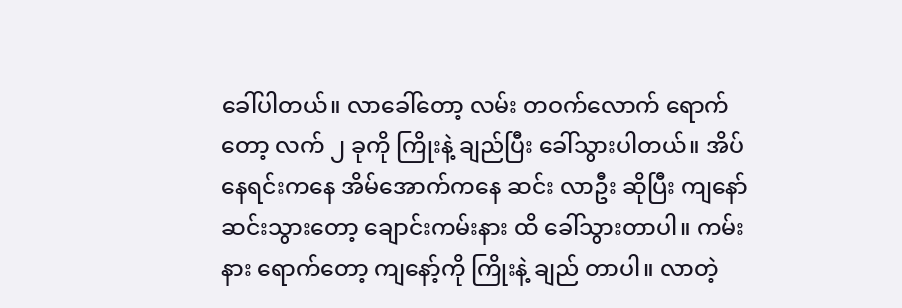ခေါ်ပါတယ်။ လာခေါ်တော့ လမ်း တဝက်လောက် ရောက်တော့ လက် ၂ ခုကို ကြိုးနဲ့ ချည်ပြီး ခေါ်သွားပါတယ်။ အိပ်နေရင်းကနေ အိမ်အောက်ကနေ ဆင်း လာဦး ဆိုပြီး ကျနော် ဆင်းသွားတော့ ချောင်းကမ်းနား ထိ ခေါ်သွားတာပါ။ ကမ်းနား ရောက်တော့ ကျနော့်ကို ကြိုးနဲ့ ချည် တာပါ။ လာတဲ့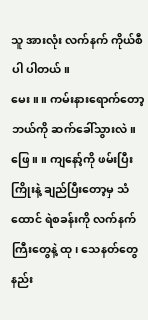သူ အားလုံး လက်နက် ကိုယ်စီပါ ပါတယ်။
မေး။ ။ ကမ်းနားရောက်တော့ ဘယ်ကို ဆက်ခေါ်သွားလဲ။
ဖြေ။ ။ ကျနော့်ကို ဖမ်းပြီး ကြိုးနဲ့ ချည်ပြီးတော့မှ သံထောင် ရဲစခန်းကို လက်နက်ကြီးတွေနဲ့ ထု၊ သေနတ်တွေ နည်း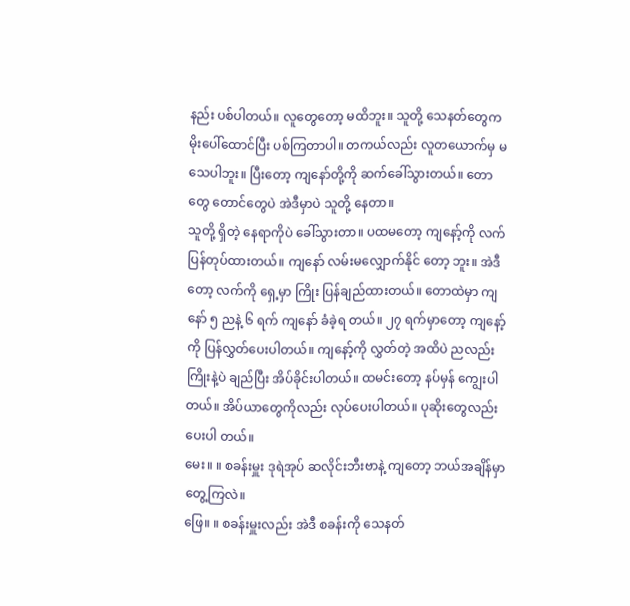နည်း ပစ်ပါတယ်။ လူတွေတော့ မထိဘူး။ သူတို့ သေနတ်တွေက မိုးပေါ်ထောင်ပြီး ပစ်ကြတာပါ။ တကယ်လည်း လူတယောက်မှ မသေပါဘူး။ ပြီးတော့ ကျနော်တို့ကို ဆက်ခေါ်သွားတယ်။ တောတွေ တောင်တွေပဲ အဲဒီမှာပဲ သူတို့ နေတာ။
သူတို့ ရှိတဲ့ နေရာကိုပဲ ခေါ်သွားတာ။ ပထမတော့ ကျနော့်ကို လက်ပြန်တုပ်ထားတယ်။ ကျနော် လမ်းမလျှောက်နိုင် တော့ ဘူး။ အဲဒီတော့ လက်ကို ရှေ့မှာ ကြိုး ပြန်ချည်ထားတယ်။ တောထဲမှာ ကျနော် ၅ ညနဲ့ ၆ ရက် ကျနော် ခံခဲ့ရ တယ်။ ၂၇ ရက်မှာတော့ ကျနော့်ကို ပြန်လွှတ်ပေးပါတယ်။ ကျနော့်ကို လွှတ်တဲ့ အထိပဲ ညလည်း ကြိုးနဲ့ပဲ ချည်ပြီး အိပ်ခိုင်းပါတယ်။ ထမင်းတော့ နပ်မှန် ကျွေးပါတယ်။ အိပ်ယာတွေကိုလည်း လုပ်ပေးပါတယ်။ ပုဆိုးတွေလည်း ပေးပါ တယ်။
မေး။ ။ စခန်းမှူး ဒုရဲအုပ် ဆလိုင်းဘီးဗာနဲ့ ကျတော့ ဘယ်အချိန်မှာ တွေ့ကြလဲ။
ဖြေ။ ။ စခန်းမှူးလည်း အဲဒီ စခန်းကို သေနတ်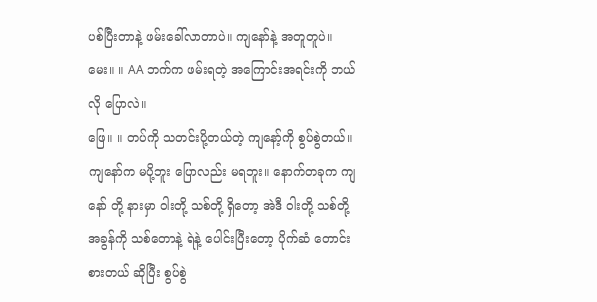ပစ်ပြီးတာနဲ့ ဖမ်းခေါ်လာတာပဲ။ ကျနော်နဲ့ အတူတူပဲ။
မေး။ ။ AA ဘက်က ဖမ်းရတဲ့ အကြောင်းအရင်းကို ဘယ်လို ပြောလဲ။
ဖြေ။ ။ တပ်ကို သတင်းပို့တယ်တဲ့ ကျနော့်ကို စွပ်စွဲတယ်။ ကျနော်က မပို့ဘူး ပြောလည်း မရဘူး။ နောက်တခုက ကျနော် တို့ နားမှာ ဝါးတို့ သစ်တို့ ရှိတော့ အဲဒီ ဝါးတို့ သစ်တို့ အခွန်ကို သစ်တောနဲ့ ရဲနဲ့ ပေါင်းပြီးတော့ ပိုက်ဆံ တောင်းစားတယ် ဆိုပြီး စွပ်စွဲ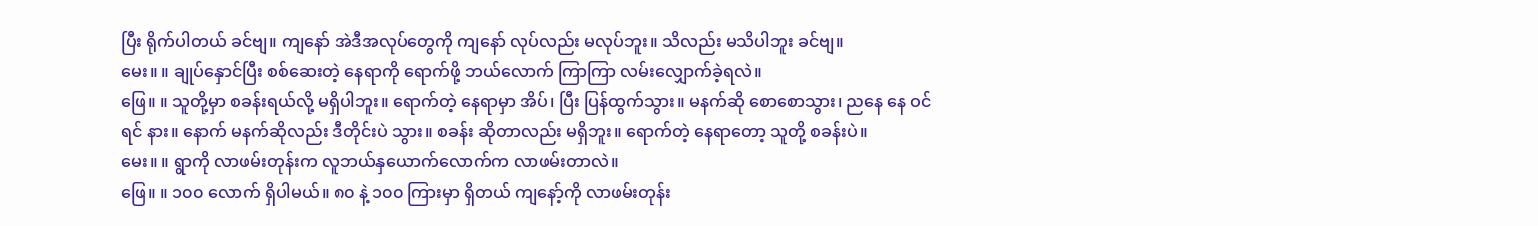ပြီး ရိုက်ပါတယ် ခင်ဗျ။ ကျနော် အဲဒီအလုပ်တွေကို ကျနော် လုပ်လည်း မလုပ်ဘူး။ သိလည်း မသိပါဘူး ခင်ဗျ။
မေး။ ။ ချုပ်နှောင်ပြီး စစ်ဆေးတဲ့ နေရာကို ရောက်ဖို့ ဘယ်လောက် ကြာကြာ လမ်းလျှောက်ခဲ့ရလဲ။
ဖြေ။ ။ သူတို့မှာ စခန်းရယ်လို့ မရှိပါဘူး။ ရောက်တဲ့ နေရာမှာ အိပ်၊ ပြီး ပြန်ထွက်သွား။ မနက်ဆို စောစောသွား၊ ညနေ နေ ဝင်ရင် နား။ နောက် မနက်ဆိုလည်း ဒီတိုင်းပဲ သွား။ စခန်း ဆိုတာလည်း မရှိဘူး။ ရောက်တဲ့ နေရာတော့ သူတို့ စခန်းပဲ။
မေး။ ။ ရွာကို လာဖမ်းတုန်းက လူဘယ်နှယောက်လောက်က လာဖမ်းတာလဲ။
ဖြေ။ ။ ၁၀၀ လောက် ရှိပါမယ်။ ၈၀ နဲ့ ၁၀၀ ကြားမှာ ရှိတယ် ကျနော့်ကို လာဖမ်းတုန်း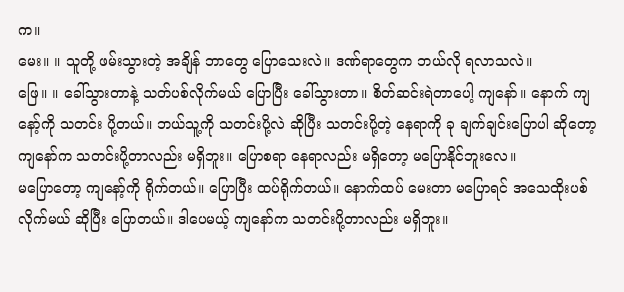က။
မေး။ ။ သူတို့ ဖမ်းသွားတဲ့ အချိန် ဘာတွေ ပြောသေးလဲ။ ဒဏ်ရာတွေက ဘယ်လို ရလာသလဲ။
ဖြေ။ ။ ခေါ်သွားတာနဲ့ သတ်ပစ်လိုက်မယ် ပြောပြီး ခေါ်သွားတာ။ စိတ်ဆင်းရဲတာပေါ့ ကျနော်။ နောက် ကျနော့်ကို သတင်း ပို့တယ်။ ဘယ်သူ့ကို သတင်းပို့လဲ ဆိုပြီး သတင်းပို့တဲ့ နေရာကို ခု ချက်ချင်းပြောပါ ဆိုတော့ ကျနော်က သတင်းပို့တာလည်း မရှိဘူး။ ပြောစရာ နေရာလည်း မရှိတော့ မပြောနိုင်ဘူးလေ။
မပြောတော့ ကျနော့်ကို ရိုက်တယ်။ ပြောပြီး ထပ်ရိုက်တယ်။ နောက်ထပ် မေးတာ မပြောရင် အသေထိုးပစ် လိုက်မယ် ဆိုပြီး ပြောတယ်။ ဒါပေမယ့် ကျနော်က သတင်းပို့တာလည်း မရှိဘူး။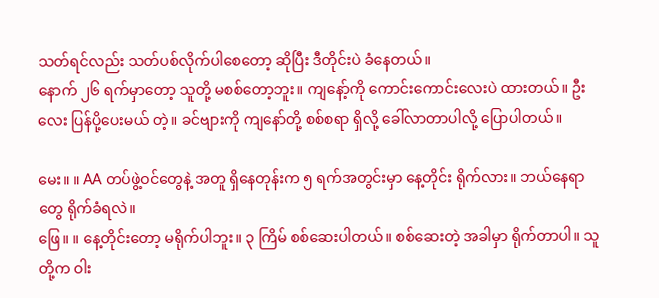သတ်ရင်လည်း သတ်ပစ်လိုက်ပါစေတော့ ဆိုပြီး ဒီတိုင်းပဲ ခံနေတယ်။
နောက် ၂၆ ရက်မှာတော့ သူတို့ မစစ်တော့ဘူး။ ကျနော့်ကို ကောင်းကောင်းလေးပဲ ထားတယ်။ ဦးလေး ပြန်ပို့ပေးမယ် တဲ့။ ခင်ဗျားကို ကျနော်တို့ စစ်စရာ ရှိလို့ ခေါ်လာတာပါလို့ ပြောပါတယ်။

မေး။ ။ AA တပ်ဖွဲ့ဝင်တွေနဲ့ အတူ ရှိနေတုန်းက ၅ ရက်အတွင်းမှာ နေ့တိုင်း ရိုက်လား။ ဘယ်နေရာတွေ ရိုက်ခံရလဲ။
ဖြေ။ ။ နေ့တိုင်းတော့ မရိုက်ပါဘူး။ ၃ ကြိမ် စစ်ဆေးပါတယ်။ စစ်ဆေးတဲ့ အခါမှာ ရိုက်တာပါ။ သူတို့က ဝါး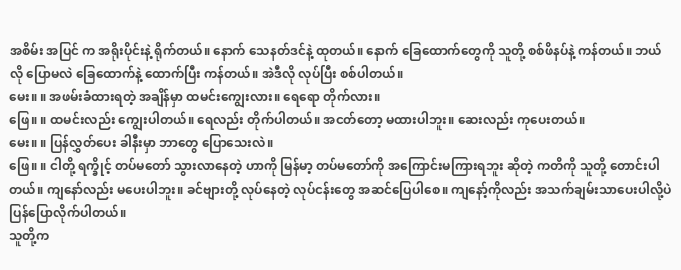အစိမ်း အပြင် က အရိုးပိုင်းနဲ့ ရိုက်တယ်။ နောက် သေနတ်ဒင်နဲ့ ထုတယ်။ နောက် ခြေထောက်တွေကို သူတို့ စစ်ဖိနပ်နဲ့ ကန်တယ်။ ဘယ် လို ပြောမလဲ ခြေထောက်နဲ့ ထောက်ပြီး ကန်တယ်။ အဲဒီလို လုပ်ပြီး စစ်ပါတယ်။
မေး။ ။ အဖမ်းခံထားရတဲ့ အချိန်မှာ ထမင်းကျွေးလား။ ရေရော တိုက်လား။
ဖြေ။ ။ ထမင်းလည်း ကျွေးပါတယ်။ ရေလည်း တိုက်ပါတယ်။ အငတ်တော့ မထားပါဘူး။ ဆေးလည်း ကုပေးတယ်။
မေး။ ။ ပြန်လွှတ်ပေး ခါနီးမှာ ဘာတွေ ပြောသေးလဲ။
ဖြေ။ ။ ငါတို့ ရက္ခိုင့် တပ်မတော် သွားလာနေတဲ့ ဟာကို မြန်မာ့ တပ်မတော်ကို အကြောင်းမကြားရဘူး ဆိုတဲ့ ကတိကို သူတို့ တောင်းပါတယ်။ ကျနော်လည်း မပေးပါဘူး။ ခင်ဗျားတို့ လုပ်နေတဲ့ လုပ်ငန်းတွေ အဆင်ပြေပါစေ။ ကျနော့်ကိုလည်း အသက်ချမ်းသာပေးပါလို့ပဲ ပြန်ပြောလိုက်ပါတယ်။
သူတို့က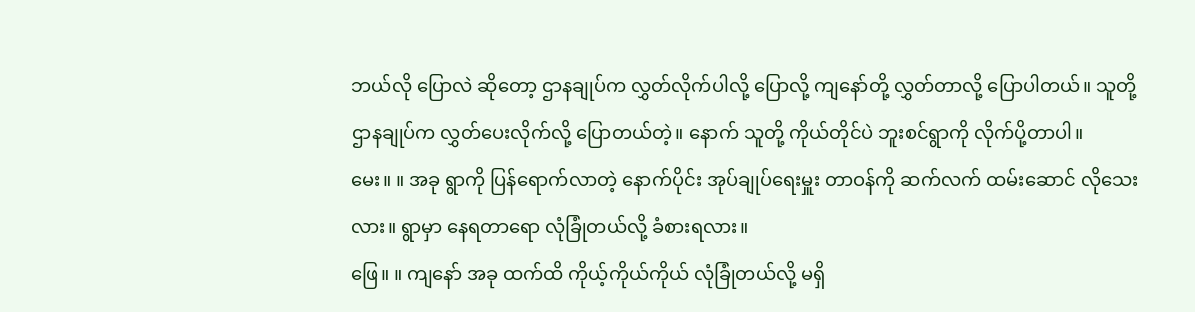ဘယ်လို ပြောလဲ ဆိုတော့ ဌာနချုပ်က လွှတ်လိုက်ပါလို့ ပြောလို့ ကျနော်တို့ လွှတ်တာလို့ ပြောပါတယ်။ သူတို့ ဌာနချုပ်က လွှတ်ပေးလိုက်လို့ ပြောတယ်တဲ့။ နောက် သူတို့ ကိုယ်တိုင်ပဲ ဘူးစင်ရွာကို လိုက်ပို့တာပါ။
မေး။ ။ အခု ရွာကို ပြန်ရောက်လာတဲ့ နောက်ပိုင်း အုပ်ချုပ်ရေးမှူး တာဝန်ကို ဆက်လက် ထမ်းဆောင် လိုသေးလား။ ရွာမှာ နေရတာရော လုံခြုံတယ်လို့ ခံစားရလား။
ဖြေ။ ။ ကျနော် အခု ထက်ထိ ကိုယ့်ကိုယ်ကိုယ် လုံခြုံတယ်လို့ မရှိ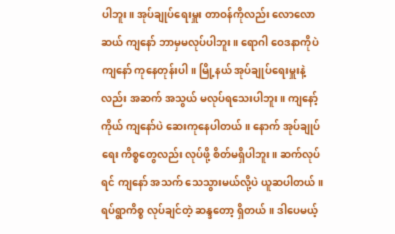ပါဘူး။ အုပ်ချုပ်ရေးမှူး တာဝန်ကိုလည်း လောလော ဆယ် ကျနော် ဘာမှမလုပ်ပါဘူး။ ရောဂါ ဝေဒနာကိုပဲ ကျနော် ကုနေတုန်းပါ။ မြို့နယ် အုပ်ချုပ်ရေးမှူးနဲ့လည်း အဆက် အသွယ် မလုပ်ရသေးပါဘူး။ ကျနော့်ကိုယ် ကျနော်ပဲ ဆေးကုနေပါတယ်။ နောက် အုပ်ချုပ်ရေး ကိစ္စတွေလည်း လုပ်ဖို့ စိတ်မရှိပါဘူး။ ဆက်လုပ်ရင် ကျနော် အသက် သေသွားမယ်လို့ပဲ ယူဆပါတယ်။
ရပ်ရွာကိစ္စ လုပ်ချင်တဲ့ ဆန္ဒတော့ ရှိတယ်။ ဒါပေမယ့်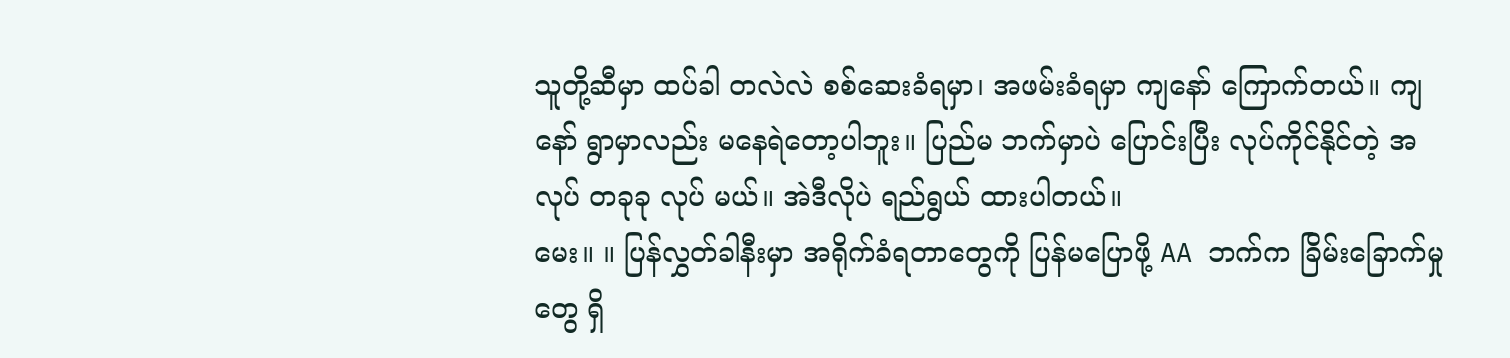သူတို့ဆီမှာ ထပ်ခါ တလဲလဲ စစ်ဆေးခံရမှာ၊ အဖမ်းခံရမှာ ကျနော် ကြောက်တယ်။ ကျနော် ရွာမှာလည်း မနေရဲတော့ပါဘူး။ ပြည်မ ဘက်မှာပဲ ပြောင်းပြီး လုပ်ကိုင်နိုင်တဲ့ အလုပ် တခုခု လုပ် မယ်။ အဲဒီလိုပဲ ရည်ရွယ် ထားပါတယ်။
မေး။ ။ ပြန်လွှတ်ခါနီးမှာ အရိုက်ခံရတာတွေကို ပြန်မပြောဖို့ AA ဘက်က ခြိမ်းခြောက်မှုတွေ ရှိ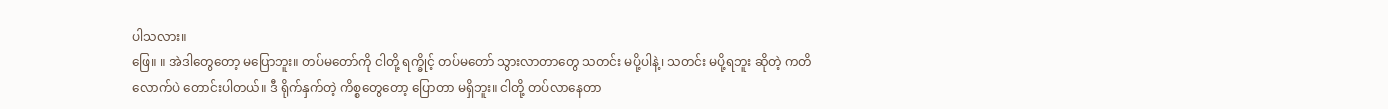ပါသလား။
ဖြေ။ ။ အဲဒါတွေတော့ မပြောဘူး။ တပ်မတော်ကို ငါတို့ ရက္ခိုင့် တပ်မတော် သွားလာတာတွေ သတင်း မပို့ပါနဲ့၊ သတင်း မပို့ရဘူး ဆိုတဲ့ ကတိလောက်ပဲ တောင်းပါတယ်။ ဒီ ရိုက်နှက်တဲ့ ကိစ္စတွေတော့ ပြောတာ မရှိဘူး။ ငါတို့ တပ်လာနေတာ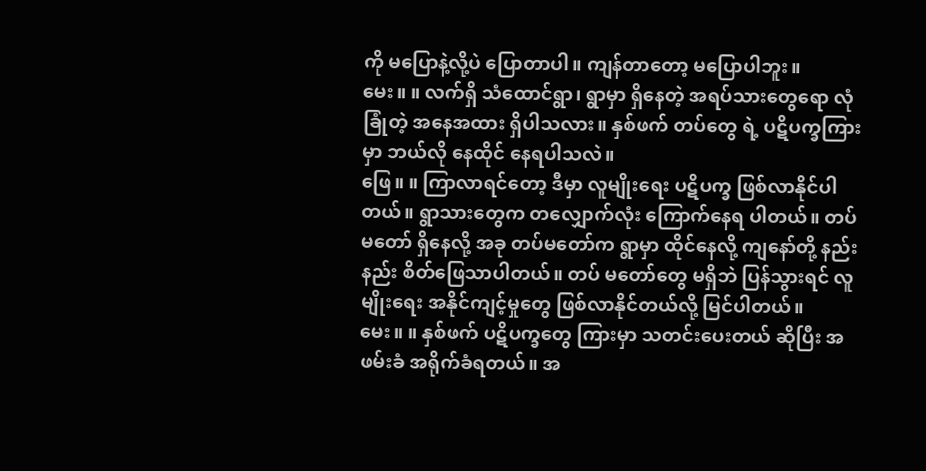ကို မပြောနဲ့လို့ပဲ ပြောတာပါ။ ကျန်တာတော့ မပြောပါဘူး။
မေး။ ။ လက်ရှိ သံထောင်ရွာ၊ ရွာမှာ ရှိနေတဲ့ အရပ်သားတွေရော လုံခြုံတဲ့ အနေအထား ရှိပါသလား။ နှစ်ဖက် တပ်တွေ ရဲ့ ပဋိပက္ခကြားမှာ ဘယ်လို နေထိုင် နေရပါသလဲ။
ဖြေ။ ။ ကြာလာရင်တော့ ဒီမှာ လူမျိုးရေး ပဋိပက္ခ ဖြစ်လာနိုင်ပါတယ်။ ရွာသားတွေက တလျှောက်လုံး ကြောက်နေရ ပါတယ်။ တပ်မတော် ရှိနေလို့ အခု တပ်မတော်က ရွာမှာ ထိုင်နေလို့ ကျနော်တို့ နည်းနည်း စိတ်ဖြေသာပါတယ်။ တပ် မတော်တွေ မရှိဘဲ ပြန်သွားရင် လူမျိုးရေး အနိုင်ကျင့်မှုတွေ ဖြစ်လာနိုင်တယ်လို့ မြင်ပါတယ်။
မေး။ ။ နှစ်ဖက် ပဋိပက္ခတွေ ကြားမှာ သတင်းပေးတယ် ဆိုပြီး အဖမ်းခံ အရိုက်ခံရတယ်။ အ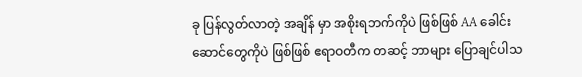ခု ပြန်လွတ်လာတဲ့ အချိန် မှာ အစိုးရဘက်ကိုပဲ ဖြစ်ဖြစ် AA ခေါင်းဆောင်တွေကိုပဲ ဖြစ်ဖြစ် ဧရာဝတီက တဆင့် ဘာများ ပြောချင်ပါသ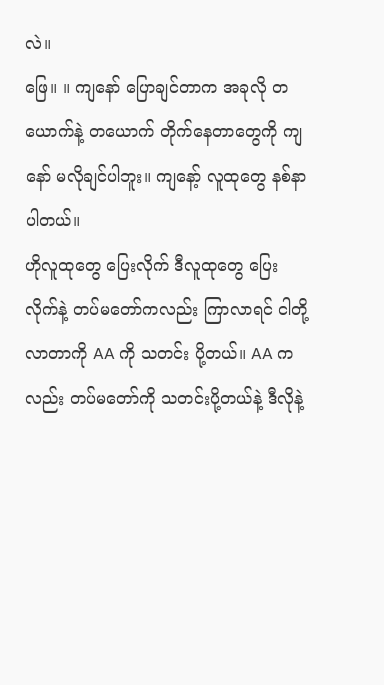လဲ။
ဖြေ။ ။ ကျနော် ပြောချင်တာက အခုလို တယောက်နဲ့ တယောက် တိုက်နေတာတွေကို ကျနော် မလိုချင်ပါဘူး။ ကျနော့် လူထုတွေ နစ်နာပါတယ်။
ဟိုလူထုတွေ ပြေးလိုက် ဒီလူထုတွေ ပြေးလိုက်နဲ့ တပ်မတော်ကလည်း ကြာလာရင် ငါတို့ လာတာကို AA ကို သတင်း ပို့တယ်။ AA ကလည်း တပ်မတော်ကို သတင်းပို့တယ်နဲ့ ဒီလိုနဲ့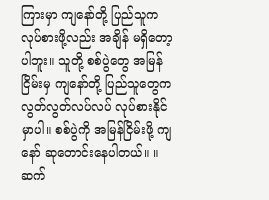ကြားမှာ ကျနော်တို့ ပြည်သူက လုပ်စားဖို့လည်း အချိန် မရှိတော့ပါဘူး။ သူတို့ စစ်ပွဲတွေ အမြန်ငြိမ်းမှ ကျနော်တို့ ပြည်သူတွေက လွတ်လွတ်လပ်လပ် လုပ်စားနိုင်မှာပါ။ စစ်ပွဲကို အမြန်ငြိမ်းဖို့ ကျနော် ဆုတောင်းနေပါတယ်။ ။
ဆက်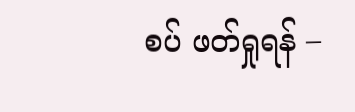စပ် ဖတ်ရှုရန် –